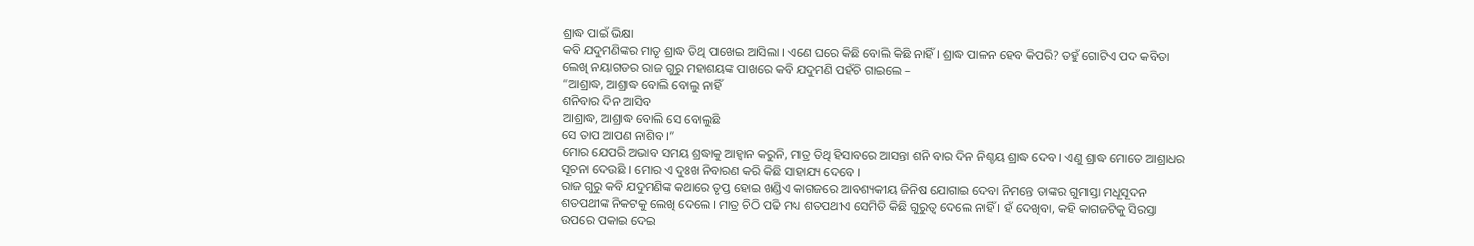ଶ୍ରାଦ୍ଧ ପାଇଁ ଭିକ୍ଷା
କବି ଯଦୁମଣିଙ୍କର ମାତୃ ଶ୍ରାଦ୍ଧ ତିଥି ପାଖେଇ ଆସିଲା । ଏଣେ ଘରେ କିଛି ବୋଲି କିଛି ନାହିଁ । ଶ୍ରାଦ୍ଧ ପାଳନ ହେବ କିପରି? ତହୁଁ ଗୋଟିଏ ପଦ କବିତା ଲେଖି ନୟାଗଡର ରାଜ ଗୁରୁ ମହାଶୟଙ୍କ ପାଖରେ କବି ଯଦୁମଣି ପହଁଚି ଗାଇଲେ –
“ଆଶ୍ରାଦ୍ଧ, ଆଶ୍ରାଦ୍ଧ ବୋଲି ବୋଲୁ ନାହିଁ
ଶନିବାର ଦିନ ଆସିବ
ଆଶ୍ରାଦ୍ଧ, ଆଶ୍ରାଦ୍ଧ ବୋଲି ସେ ବୋଲୁଛି
ସେ ତାପ ଆପଣ ନାଶିବ ।”
ମୋର ଯେପରି ଅଭାବ ସମୟ ଶ୍ରଦ୍ଧାକୁ ଆହ୍ୱାନ କରୁନି, ମାତ୍ର ତିଥି ହିସାବରେ ଆସନ୍ତା ଶନି ବାର ଦିନ ନିଶ୍ଚୟ ଶ୍ରାଦ୍ଧ ଦେବ । ଏଣୁ ଶ୍ରାଦ୍ଧ ମୋତେ ଆଶ୍ରାଧର ସୂଚନା ଦେଉଛି । ମୋର ଏ ଦୁଃଖ ନିବାରଣ କରି କିଛି ସାହାଯ୍ୟ ଦେବେ ।
ରାଜ ଗୁରୁ କବି ଯଦୁମଣିଙ୍କ କଥାରେ ତୃପ୍ତ ହୋଇ ଖଣ୍ଡିଏ କାଗଜରେ ଆବଶ୍ୟକୀୟ ଜିନିଷ ଯୋଗାଇ ଦେବା ନିମନ୍ତେ ତାଙ୍କର ଗୁମାସ୍ତା ମଧୂସୂଦନ ଶତପଥୀଙ୍କ ନିକଟକୁ ଲେଖି ଦେଲେ । ମାତ୍ର ଚିଠି ପଢି ମଧ୍ୟ ଶତପଥୀଏ ସେମିତି କିଛି ଗୁରୁତ୍ୱ ଦେଲେ ନାହିଁ । ହଁ ଦେଖିବା, କହି କାଗଜଟିକୁ ସିରସ୍ତା ଉପରେ ପକାଇ ଦେଇ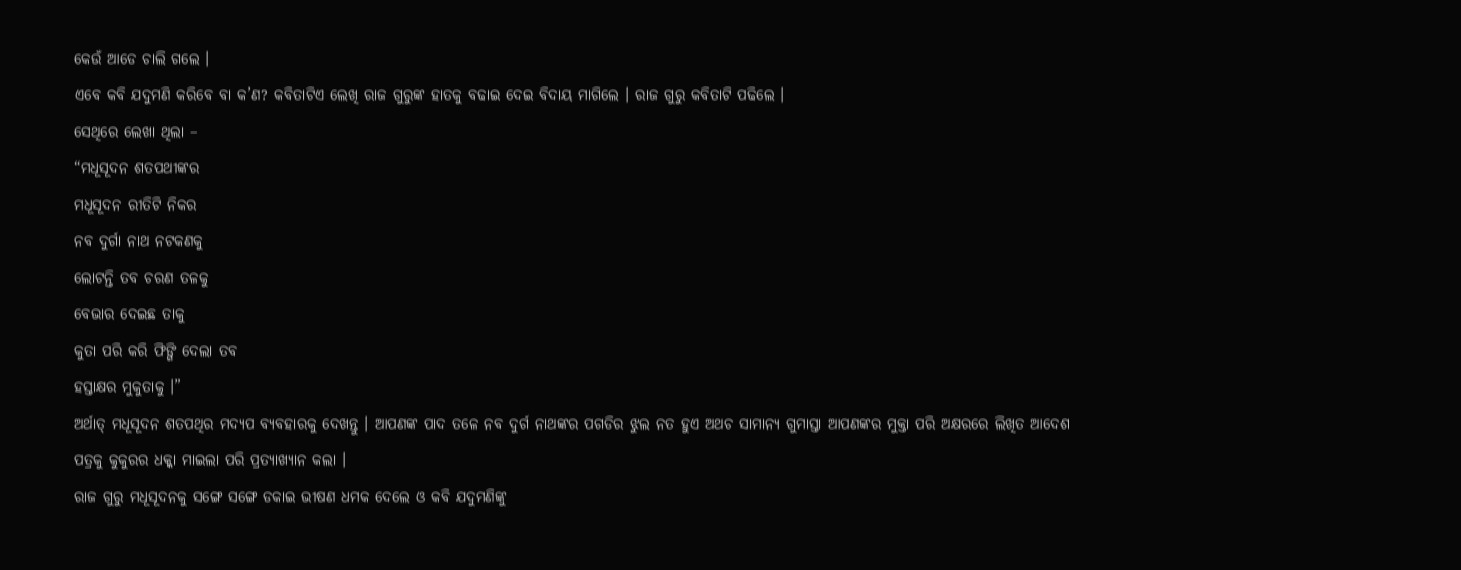କେଉଁ ଆଡେ ଚାଲି ଗଲେ ।
ଏବେ କବି ଯଦୁମଣି କରିବେ ବା କ’ଣ? କବିତାଟିଏ ଲେଖି ରାଜ ଗୁରୁଙ୍କ ହାତକୁ ବଢାଇ ଦେଇ ବିଦାୟ ମାଗିଲେ । ରାଜ ଗୁରୁ କବିତାଟି ପଢିଲେ ।
ସେଥିରେ ଲେଖା ଥିଲା –
“ମଧୂସୂଦନ ଶତପଥୀଙ୍କର
ମଧୂସୂଦନ ରୀତିଟି ନିକର
ନବ ଦୁର୍ଗା ନାଥ ନଟକଣକୁ
ଲୋଟନ୍ତି ତବ ଚରଣ ତଳକୁ
ବେଭାର ଦେଇଛ ତାକୁ
କୁତା ପରି କରି ଫିଙ୍ଗି ଦେଲା ତବ
ହସ୍ତାକ୍ଷର ମୁକୁତାକୁ ।”
ଅର୍ଥାତ୍ ମଧୂସୂଦନ ଶତପଥିର ମଦ୍ୟପ ବ୍ୟବହାରକୁ ଦେଖନ୍ତୁ । ଆପଣଙ୍କ ପାଦ ତଳେ ନବ ଦୁର୍ଗ ନାଥଙ୍କର ପଗଡିର ଝୁଲ ନତ ହୁଏ ଅଥଚ ସାମାନ୍ୟ ଗୁମାସ୍ତା ଆପଣଙ୍କର ମୁକ୍ତା ପରି ଅକ୍ଷରରେ ଲିଖିତ ଆଦେଶ ପତ୍ରକୁ କୁକୁରର ଧକ୍କା ମାଇଲା ପରି ପ୍ରତ୍ୟାଖ୍ୟାନ କଲା ।
ରାଜ ଗୁରୁ ମଧୂସୂଦନକୁ ସଙ୍ଗେ ସଙ୍ଗେ ଡକାଇ ଭୀଷଣ ଧମକ ଦେଲେ ଓ କବି ଯଦୁମଣିଙ୍କୁ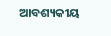ଆବଶ୍ୟକୀୟ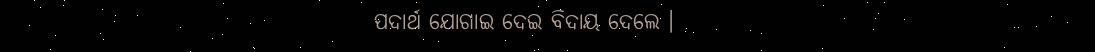ପଦାର୍ଥ ଯୋଗାଇ ଦେଇ ବିଦାୟ ଦେଲେ ।